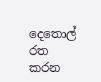දෙතොල් රත කරන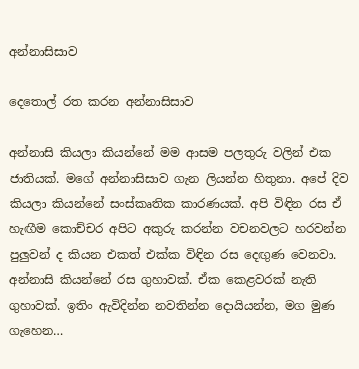අන්නාසිසාව

දෙතොල් රත කරන අන්නාසිසාව

අන්නාසි කියලා කියන්නේ මම ආසම පලතුරු වලින් එක ජාතියක්. මගේ අන්නාසිසාව ගැන ලියන්න හිතුනා. අපේ දිව කියලා කියන්නේ සංස්කෘතික කාරණයක්. අපි විඳින රස ඒ හැඟීම කොච්චර අපිට අකුරු කරන්න වචනවලට හරවන්න පුලුවන් ද කියන එකත් එක්ක විඳින රස දෙඟුණ වෙනවා. අන්නාසි කියන්නේ රස ගුහාවක්. ඒක කෙළවරක් නැති ගුහාවක්. ඉතිං ඇවිදින්න නවතින්න දොයියන්න, මග මුණ ගැහෙන…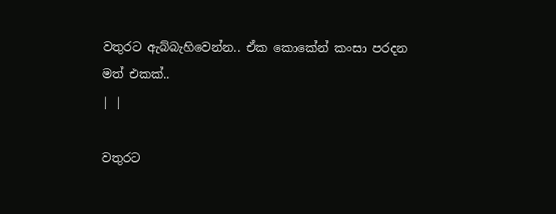වතුරට ඇබ්බැහිවෙන්න.. ඒක කොකේන් කංසා පරදන මත් එකක්..
| |

වතුරට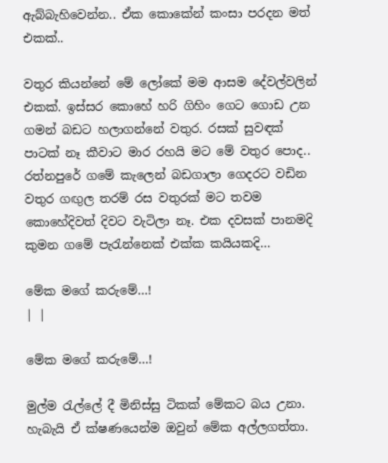ඇබ්බැහිවෙන්න.. ඒක කොකේන් කංසා පරදන මත් එකක්..

වතුර කියන්නේ මේ ලෝකේ මම ආසම දේවල්වලින් එකක්. ඉස්සර කොහේ හරි ගිහිං ගෙට ගොඩ උන ගමන් බඩට හලාගන්නේ වතුර. රසක් සුවඳක් පාටක් නෑ කීවාට මාර රහයි මට මේ වතුර පොද.. රත්නපුරේ ගමේ කැලෙන් බඩගාලා ගෙදරට වඩින වතුර ගඟුල තරම් රස වතුරක් මට තවම කොහේදිවත් දිවට වැටිලා නෑ. එක දවසක් පානමදි කුමන ගමේ පැරැන්නෙක් එක්ක කයියකදි…

මේක මගේ කරුමේ…!
| |

මේක මගේ කරුමේ…!

මුල්ම රැල්ලේ දී මිනිස්සු ටිකක් මේකට බය උනා. හැබැයි ඒ ක්ෂණයෙන්ම ඔවුන් මේක අල්ලගත්තා.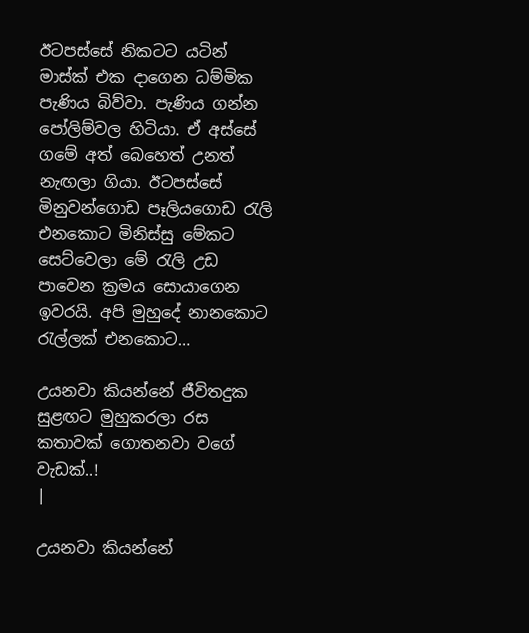ඊටපස්සේ නිකටට යටින් මාස්ක් එක දාගෙන ධම්මික පැණිය බිව්වා. පැණිය ගන්න පෝලිම්වල හිටියා. ඒ අස්සේ ගමේ අත් බෙහෙත් උනත් නැඟලා ගියා. ඊටපස්සේ මිනුවන්ගොඩ පෑලියගොඩ රැලි එනකොට මිනිස්සු මේකට සෙට්වෙලා මේ රැලි උඩ පාවෙන ක්‍රමය සොයාගෙන ඉවරයි. අපි මුහුදේ නානකොට රැල්ලක් එනකොට…

උයනවා කියන්නේ ජීවිතදුක සුළඟට මුහුකරලා රස කතාවක් ගොතනවා වගේ වැඩක්..!
|

උයනවා කියන්නේ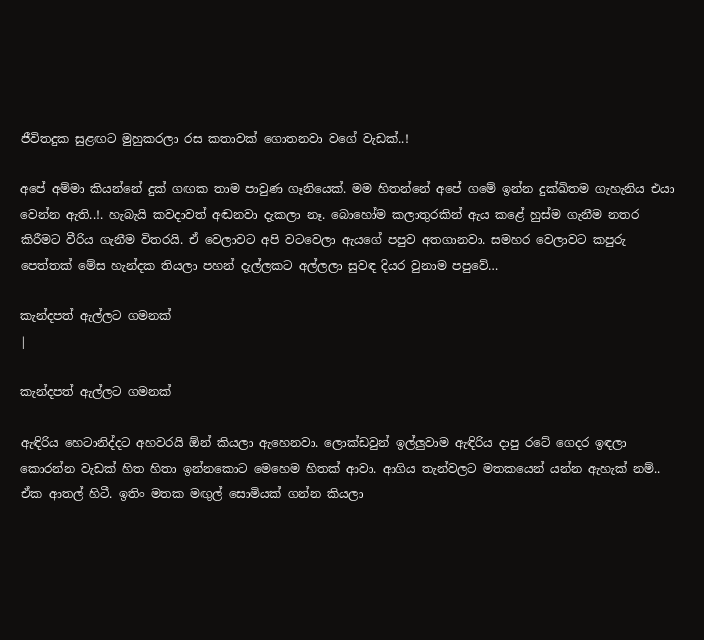ජීවිතදුක සුළඟට මුහුකරලා රස කතාවක් ගොතනවා වගේ වැඩක්..!

අපේ අම්මා කියන්නේ දුක් ගඟක තාම පාවුණ ගෑනියෙක්. මම හිතන්නේ අපේ ගමේ ඉන්න දුක්ඛිතම ගැහැනිය එයා වෙන්න ඇති..!. හැබැයි කවදාවත් අඬනවා දැකලා නෑ. බොහෝම කලාතුරකින් ඇය කළේ හුස්ම ගැනීම නතර කිරීමට වීරිය ගැනීම විතරයි. ඒ වෙලාවට අපි වටවෙලා ඇයගේ පපුව අතගානවා. සමහර වෙලාවට කපුරු පෙත්තක් මේස හැන්දක තියලා පහන් දැල්ලකට අල්ලලා සුවඳ දියර වුනාම පපුවේ…

කැන්දපත් ඇල්ලට ගමනක්
|

කැන්දපත් ඇල්ලට ගමනක්

ඇඳිරිය හෙටානිද්දට අහවරයි ඕන් කියලා ඇහෙනවා. ලොක්ඩවුන් ඉල්ලුවාම ඇඳිරිය දාපු රටේ ගෙදර ඉඳලා කොරන්න වැඩක් හිත හිතා ඉන්නකොට මෙහෙම හිතක් ආවා. ආගිය තැන්වලට මතකයෙන් යන්න ඇහැක් නම්.. ඒක ආතල් හිටී. ඉතිං මතක මඟුල් සොමියක් ගන්න කියලා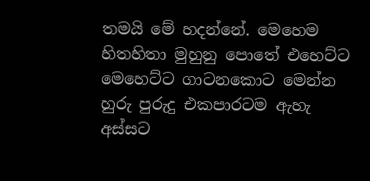තමයි මේ හදන්නේ. මෙහෙම හිතහිතා මුහුනු පොතේ එහෙට්ට මෙහෙට්ට ගාටනකොට මෙන්න හුරු පුරුදු එකපාරටම ඇහැ අස්සට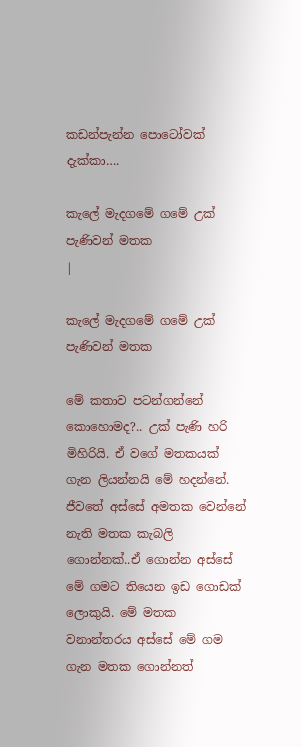කඩන්පැන්න පොටෝවක් දැක්කා….

කැලේ මැදගමේ ගමේ උක් පැණිවන් මතක
|

කැලේ මැදගමේ ගමේ උක් පැණිවන් මතක

මේ කතාව පටන්ගන්නේ කොහොමද?.. උක් පැණි හරි මිහිරියි. ඒ වගේ මතකයක් ගැන ලියන්නයි මේ හදන්නේ. ජීවතේ අස්සේ අමතක වෙන්නේ නැති මතක කැබලි ගොන්නක්..ඒ ගොන්න අස්සේ මේ ගමට තියෙන ඉඩ ගොඩක් ලොකුයි. මේ මතක වනාන්තරය අස්සේ මේ ගම ගැන මතක ගොන්නත්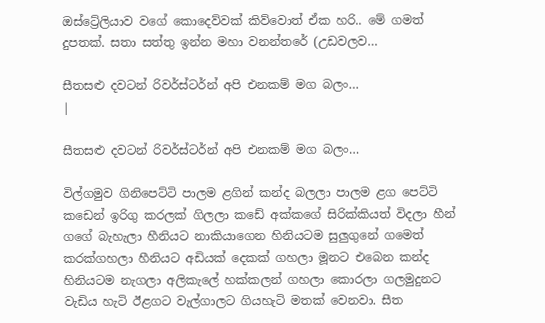ඔස්ට්‍රේලියාව වගේ කොදෙව්වක් කිව්වොත් ඒක හරි.. මේ ගමත් දුපතක්. සතා සත්තු ඉන්න මහා වනන්තරේ (උඩවලව…

සීතසළු දවටන් රිවර්ස්ටර්න් අපි එනකම් මග බලං…
|

සීතසළු දවටන් රිවර්ස්ටර්න් අපි එනකම් මග බලං…

විල්ගමුව ගිනිපෙට්ටි පාලම ළගින් කන්ද බලලා පාලම ළග පෙට්ටි කඩෙන් ඉරිගු කරලක් ගිලලා කඩේ අක්කගේ සිරික්කියත් විදලා හීන් ගගේ බැහැලා හීනියට නාකියාගෙන හිනියටම සුලුගුනේ ගමෙත් කරක්ගහලා හීනියට අඩියක් දෙකක් ගහලා මූනට එබෙන කන්ද හිනියටම නැගලා අලිකැලේ හක්කලන් ගහලා කොරලා ගලමුදුනට වැඩිය හැටි ඊළගට වැල්ගාලට ගියහැටි මතක් වෙනවා. සීත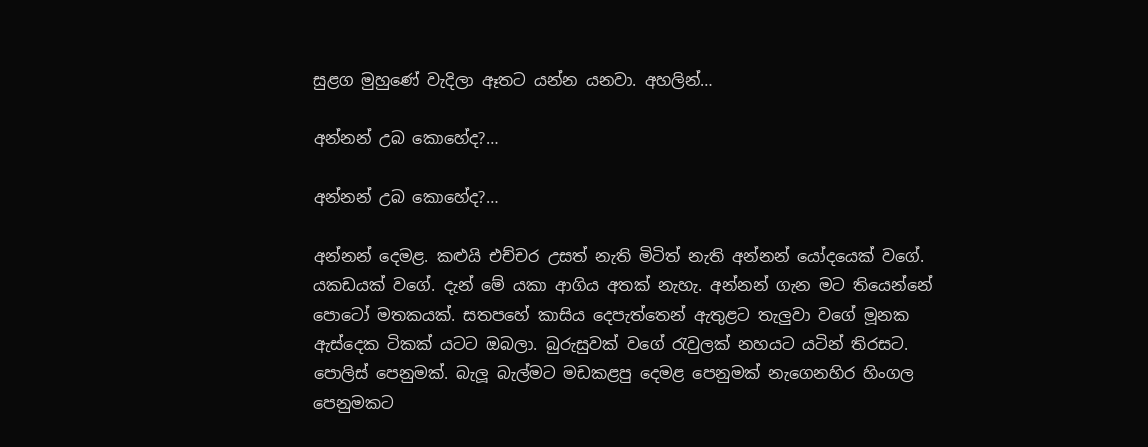සුළග මුහුණේ වැදිලා ඈතට යන්න යනවා. අහලින්…

අන්නන් උබ කොහේද?…

අන්නන් උබ කොහේද?…

අන්නන් දෙමළ. කළුයි එච්චර උසත් නැති මිටිත් නැති අන්නන් යෝදයෙක් වගේ. යකඩයක් වගේ. දැන් මේ යකා ආගිය අතක් නැහැ. අන්නන් ගැන මට තියෙන්නේ පොටෝ මතකයක්. සතපහේ කාසිය දෙපැත්තෙන් ඇතුළට තැලුවා වගේ මූනක ඇස්දෙක ටිකක් යටට ඔබලා. බුරුසුවක් වගේ රැවුලක් නහයට යටින් තිරසට. පොලිස් පෙනුමක්. බැලූ බැල්මට මඩකළපු දෙමළ පෙනුමක් නැගෙනහිර හිංගල පෙනුමකට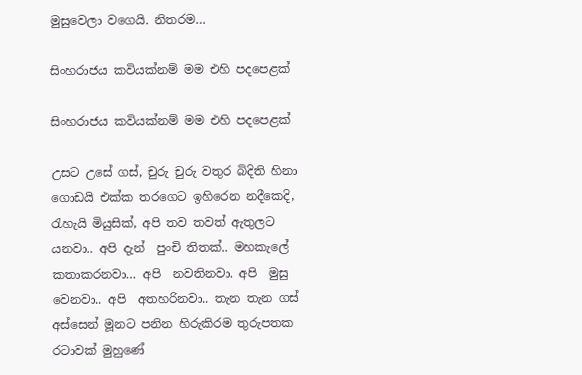මුසුවෙලා වගෙයි. නිතරම…

සිංහරාජය කවියක්නම් මම එහි පදපෙළක්

සිංහරාජය කවියක්නම් මම එහි පදපෙළක්

උසට උසේ ගස්, චුරු චුරු වතුර බිදිති හිනා ගොඩයි එක්ක තරගෙට ඉහිරෙන නදීකෙදි, රැහැයි මියුසික්, අපි තව තවත් ඇතුලට යනවා.. අපි දැන්  පුංචි තිතක්.. මහකැලේ කතාකරනවා… අපි  නවතිනවා. අපි  මුසු වෙනවා.. අපි  අතහරිනවා.. තැන තැන ගස් අස්සෙන් මූනට පනින හිරුකිරම තුරුපතක රටාවක් මුහුණේ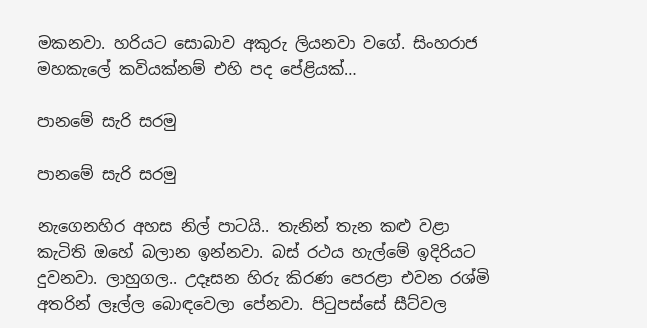මකනවා. හරියට සොබාව අකුරු ලියනවා වගේ. සිංහරාජ මහකැලේ කවියක්නම් එහි පද පේළියක්…

පානමේ සැරි සරමු

පානමේ සැරි සරමු

නැගෙනහිර අහස නිල් පාටයි.. තැනින් තැන කළු වළා කැටිති ඔහේ බලාන ඉන්නවා. බස් රථය හැල්මේ ඉදිරියට දුවනවා. ලාහුගල.. උදෑසන හිරු කිරණ පෙරළා එවන රශ්මි අතරින් ලෑල්ල බොඳවෙලා පේනවා. පිටුපස්සේ සීට්වල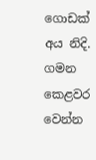ගොඩක් අය නිදි. ගමන කෙළවර වෙන්න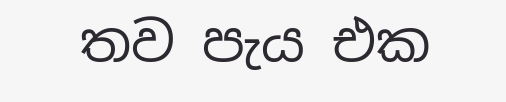තව පැය එක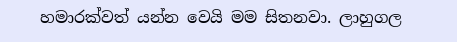හමාරක්වත් යන්න වෙයි මම සිතනවා. ලාහුගල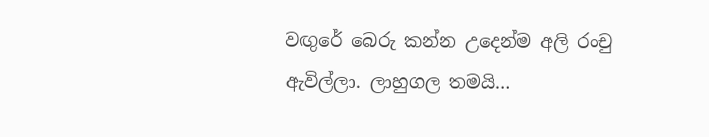වඟුරේ බෙරු කන්න උදෙන්ම අලි රංචු ඇවිල්ලා. ලාහුගල තමයි…